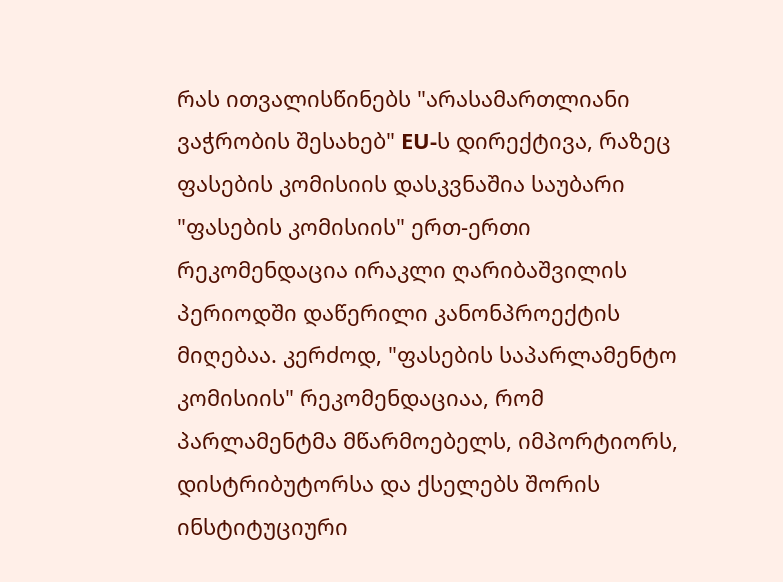რას ითვალისწინებს "არასამართლიანი ვაჭრობის შესახებ" EU-ს დირექტივა, რაზეც ფასების კომისიის დასკვნაშია საუბარი
"ფასების კომისიის" ერთ-ერთი რეკომენდაცია ირაკლი ღარიბაშვილის პერიოდში დაწერილი კანონპროექტის მიღებაა. კერძოდ, "ფასების საპარლამენტო კომისიის" რეკომენდაციაა, რომ პარლამენტმა მწარმოებელს, იმპორტიორს, დისტრიბუტორსა და ქსელებს შორის ინსტიტუციური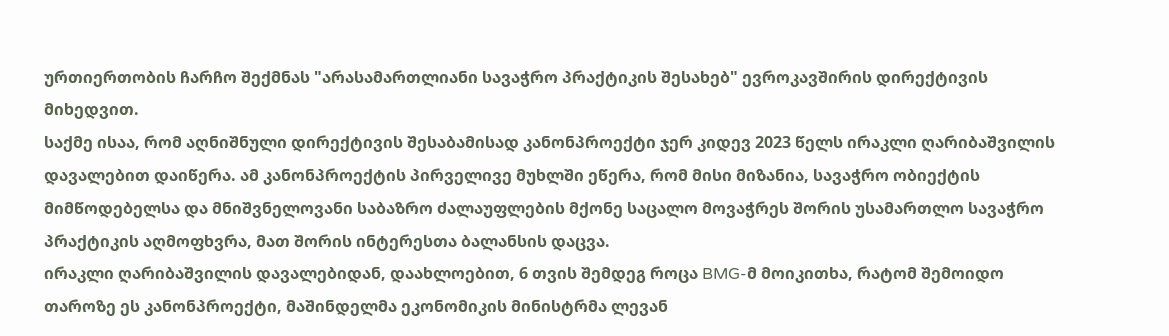ურთიერთობის ჩარჩო შექმნას "არასამართლიანი სავაჭრო პრაქტიკის შესახებ" ევროკავშირის დირექტივის მიხედვით.
საქმე ისაა, რომ აღნიშნული დირექტივის შესაბამისად კანონპროექტი ჯერ კიდევ 2023 წელს ირაკლი ღარიბაშვილის დავალებით დაიწერა. ამ კანონპროექტის პირველივე მუხლში ეწერა, რომ მისი მიზანია, სავაჭრო ობიექტის მიმწოდებელსა და მნიშვნელოვანი საბაზრო ძალაუფლების მქონე საცალო მოვაჭრეს შორის უსამართლო სავაჭრო პრაქტიკის აღმოფხვრა, მათ შორის ინტერესთა ბალანსის დაცვა.
ირაკლი ღარიბაშვილის დავალებიდან, დაახლოებით, 6 თვის შემდეგ როცა BMG-მ მოიკითხა, რატომ შემოიდო თაროზე ეს კანონპროექტი, მაშინდელმა ეკონომიკის მინისტრმა ლევან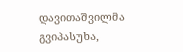დავითაშვილმა გვიპასუხა,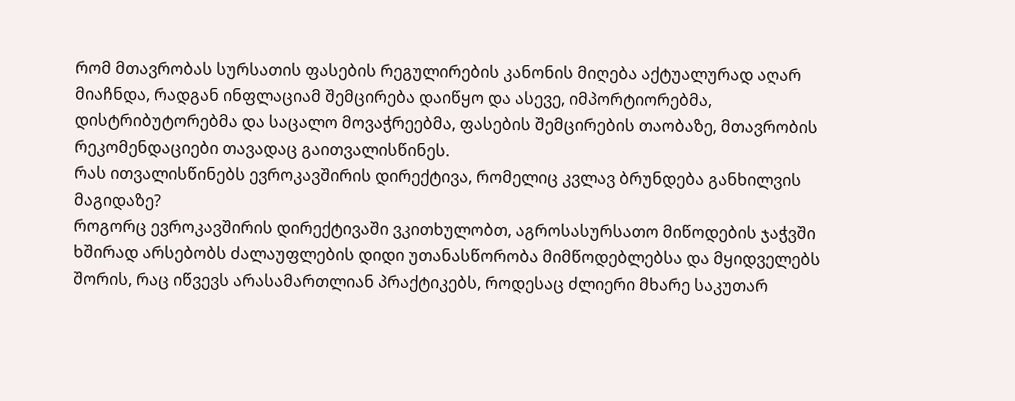რომ მთავრობას სურსათის ფასების რეგულირების კანონის მიღება აქტუალურად აღარ მიაჩნდა, რადგან ინფლაციამ შემცირება დაიწყო და ასევე, იმპორტიორებმა, დისტრიბუტორებმა და საცალო მოვაჭრეებმა, ფასების შემცირების თაობაზე, მთავრობის რეკომენდაციები თავადაც გაითვალისწინეს.
რას ითვალისწინებს ევროკავშირის დირექტივა, რომელიც კვლავ ბრუნდება განხილვის მაგიდაზე?
როგორც ევროკავშირის დირექტივაში ვკითხულობთ, აგროსასურსათო მიწოდების ჯაჭვში ხშირად არსებობს ძალაუფლების დიდი უთანასწორობა მიმწოდებლებსა და მყიდველებს შორის, რაც იწვევს არასამართლიან პრაქტიკებს, როდესაც ძლიერი მხარე საკუთარ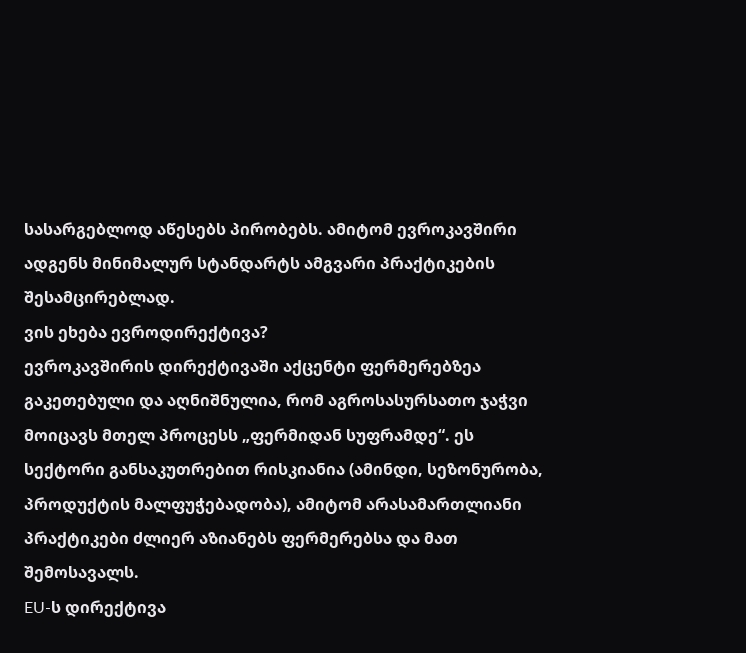სასარგებლოდ აწესებს პირობებს. ამიტომ ევროკავშირი ადგენს მინიმალურ სტანდარტს ამგვარი პრაქტიკების შესამცირებლად.
ვის ეხება ევროდირექტივა?
ევროკავშირის დირექტივაში აქცენტი ფერმერებზეა გაკეთებული და აღნიშნულია, რომ აგროსასურსათო ჯაჭვი მოიცავს მთელ პროცესს „ფერმიდან სუფრამდე“. ეს სექტორი განსაკუთრებით რისკიანია (ამინდი, სეზონურობა, პროდუქტის მალფუჭებადობა), ამიტომ არასამართლიანი პრაქტიკები ძლიერ აზიანებს ფერმერებსა და მათ შემოსავალს.
EU-ს დირექტივა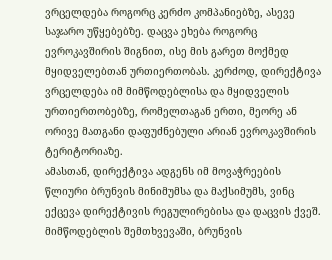ვრცელდება როგორც კერძო კომპანიებზე, ასევე საჯარო უწყებებზე. დაცვა ეხება როგორც ევროკავშირის შიგნით, ისე მის გარეთ მოქმედ მყიდველებთან ურთიერთობას. კერძოდ, დირექტივა ვრცელდება იმ მიმწოდებლისა და მყიდველის ურთიერთობებზე, რომელთაგან ერთი, მეორე ან ორივე მათგანი დაფუძნებული არიან ევროკავშირის ტერიტორიაზე.
ამასთან, დირექტივა ადგენს იმ მოვაჭრეების წლიური ბრუნვის მინიმუმსა და მაქსიმუმს, ვინც ექცევა დირექტივის რეგულირებისა და დაცვის ქვეშ. მიმწოდებლის შემთხვევაში, ბრუნვის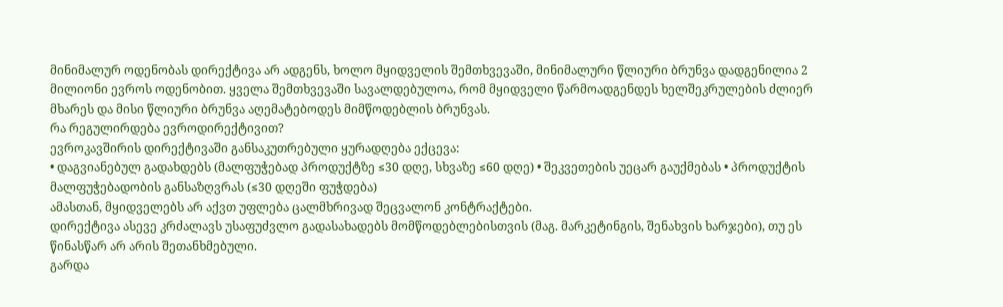მინიმალურ ოდენობას დირექტივა არ ადგენს, ხოლო მყიდველის შემთხვევაში, მინიმალური წლიური ბრუნვა დადგენილია 2 მილიონი ევროს ოდენობით. ყველა შემთხვევაში სავალდებულოა, რომ მყიდველი წარმოადგენდეს ხელშეკრულების ძლიერ მხარეს და მისი წლიური ბრუნვა აღემატებოდეს მიმწოდებლის ბრუნვას.
რა რეგულირდება ევროდირექტივით?
ევროკავშირის დირექტივაში განსაკუთრებული ყურადღება ექცევა:
• დაგვიანებულ გადახდებს (მალფუჭებად პროდუქტზე ≤30 დღე, სხვაზე ≤60 დღე) • შეკვეთების უეცარ გაუქმებას • პროდუქტის მალფუჭებადობის განსაზღვრას (≤30 დღეში ფუჭდება)
ამასთან, მყიდველებს არ აქვთ უფლება ცალმხრივად შეცვალონ კონტრაქტები.
დირექტივა ასევე კრძალავს უსაფუძვლო გადასახადებს მომწოდებლებისთვის (მაგ. მარკეტინგის, შენახვის ხარჯები), თუ ეს წინასწარ არ არის შეთანხმებული.
გარდა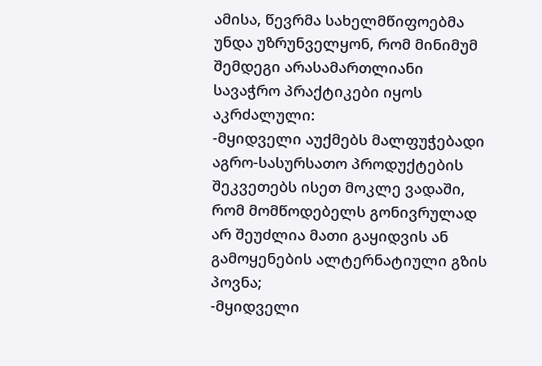ამისა, წევრმა სახელმწიფოებმა უნდა უზრუნველყონ, რომ მინიმუმ შემდეგი არასამართლიანი სავაჭრო პრაქტიკები იყოს აკრძალული:
-მყიდველი აუქმებს მალფუჭებადი აგრო-სასურსათო პროდუქტების შეკვეთებს ისეთ მოკლე ვადაში, რომ მომწოდებელს გონივრულად არ შეუძლია მათი გაყიდვის ან გამოყენების ალტერნატიული გზის პოვნა;
-მყიდველი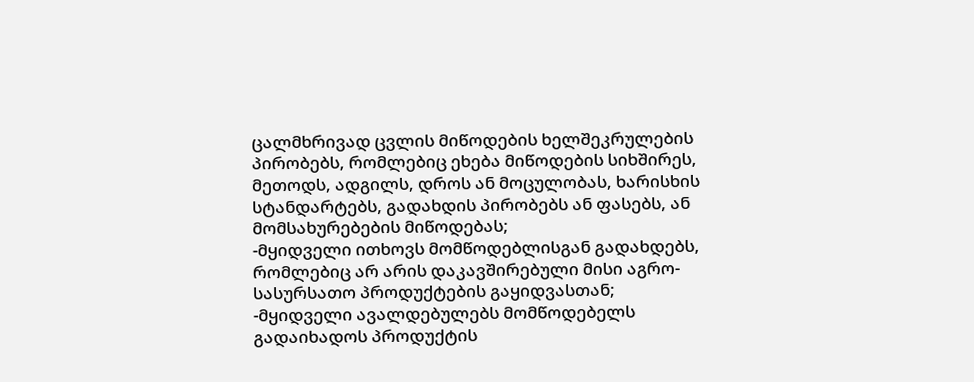ცალმხრივად ცვლის მიწოდების ხელშეკრულების პირობებს, რომლებიც ეხება მიწოდების სიხშირეს, მეთოდს, ადგილს, დროს ან მოცულობას, ხარისხის სტანდარტებს, გადახდის პირობებს ან ფასებს, ან მომსახურებების მიწოდებას;
-მყიდველი ითხოვს მომწოდებლისგან გადახდებს, რომლებიც არ არის დაკავშირებული მისი აგრო-სასურსათო პროდუქტების გაყიდვასთან;
-მყიდველი ავალდებულებს მომწოდებელს გადაიხადოს პროდუქტის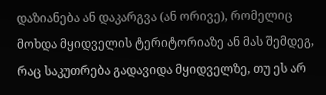დაზიანება ან დაკარგვა (ან ორივე), რომელიც მოხდა მყიდველის ტერიტორიაზე ან მას შემდეგ, რაც საკუთრება გადავიდა მყიდველზე, თუ ეს არ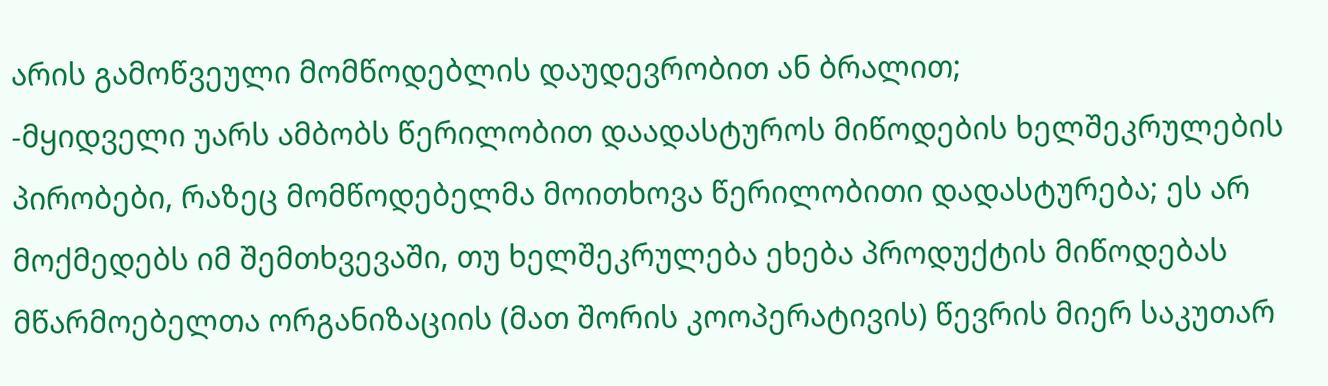არის გამოწვეული მომწოდებლის დაუდევრობით ან ბრალით;
-მყიდველი უარს ამბობს წერილობით დაადასტუროს მიწოდების ხელშეკრულების პირობები, რაზეც მომწოდებელმა მოითხოვა წერილობითი დადასტურება; ეს არ მოქმედებს იმ შემთხვევაში, თუ ხელშეკრულება ეხება პროდუქტის მიწოდებას მწარმოებელთა ორგანიზაციის (მათ შორის კოოპერატივის) წევრის მიერ საკუთარ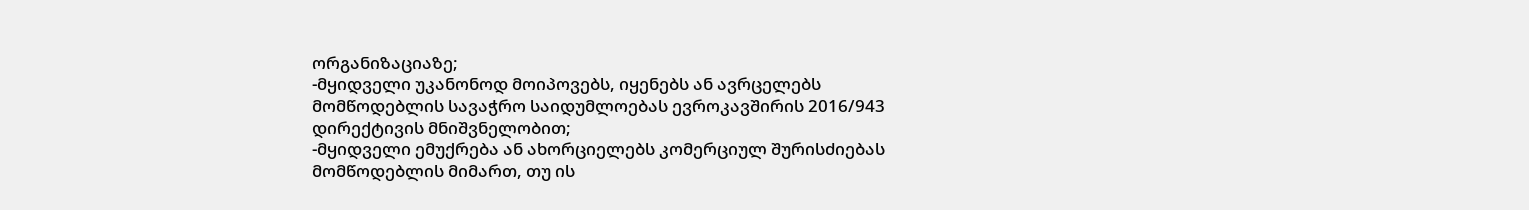ორგანიზაციაზე;
-მყიდველი უკანონოდ მოიპოვებს, იყენებს ან ავრცელებს მომწოდებლის სავაჭრო საიდუმლოებას ევროკავშირის 2016/943 დირექტივის მნიშვნელობით;
-მყიდველი ემუქრება ან ახორციელებს კომერციულ შურისძიებას მომწოდებლის მიმართ, თუ ის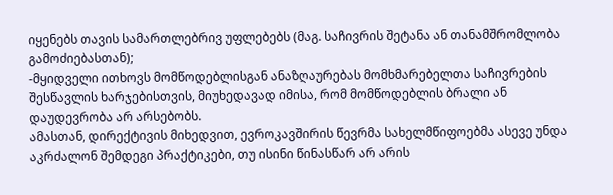იყენებს თავის სამართლებრივ უფლებებს (მაგ. საჩივრის შეტანა ან თანამშრომლობა გამოძიებასთან);
-მყიდველი ითხოვს მომწოდებლისგან ანაზღაურებას მომხმარებელთა საჩივრების შესწავლის ხარჯებისთვის, მიუხედავად იმისა, რომ მომწოდებლის ბრალი ან დაუდევრობა არ არსებობს.
ამასთან, დირექტივის მიხედვით, ევროკავშირის წევრმა სახელმწიფოებმა ასევე უნდა აკრძალონ შემდეგი პრაქტიკები, თუ ისინი წინასწარ არ არის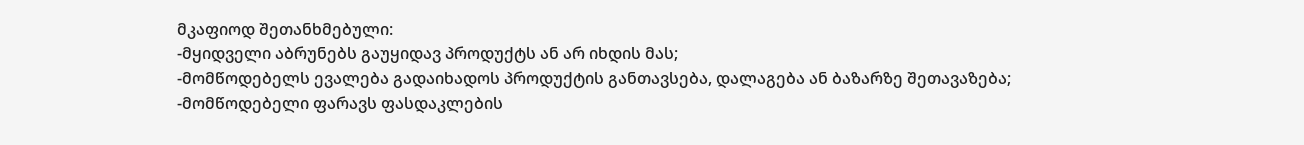მკაფიოდ შეთანხმებული:
-მყიდველი აბრუნებს გაუყიდავ პროდუქტს ან არ იხდის მას;
-მომწოდებელს ევალება გადაიხადოს პროდუქტის განთავსება, დალაგება ან ბაზარზე შეთავაზება;
-მომწოდებელი ფარავს ფასდაკლების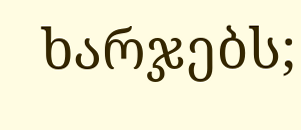ხარჯებს;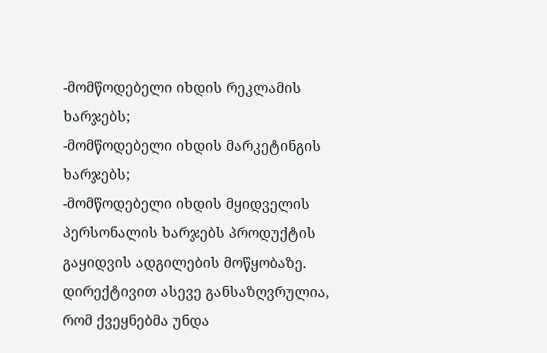-მომწოდებელი იხდის რეკლამის ხარჯებს;
-მომწოდებელი იხდის მარკეტინგის ხარჯებს;
-მომწოდებელი იხდის მყიდველის პერსონალის ხარჯებს პროდუქტის გაყიდვის ადგილების მოწყობაზე.
დირექტივით ასევე განსაზღვრულია, რომ ქვეყნებმა უნდა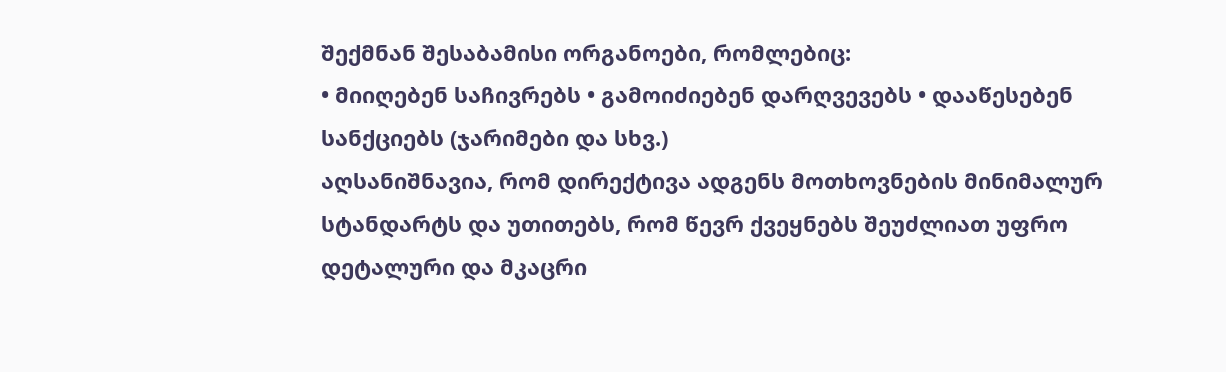შექმნან შესაბამისი ორგანოები, რომლებიც:
• მიიღებენ საჩივრებს • გამოიძიებენ დარღვევებს • დააწესებენ სანქციებს (ჯარიმები და სხვ.)
აღსანიშნავია, რომ დირექტივა ადგენს მოთხოვნების მინიმალურ სტანდარტს და უთითებს, რომ წევრ ქვეყნებს შეუძლიათ უფრო დეტალური და მკაცრი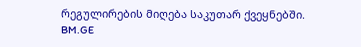რეგულირების მიღება საკუთარ ქვეყნებში.
BM.GE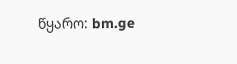წყარო: bm.ge